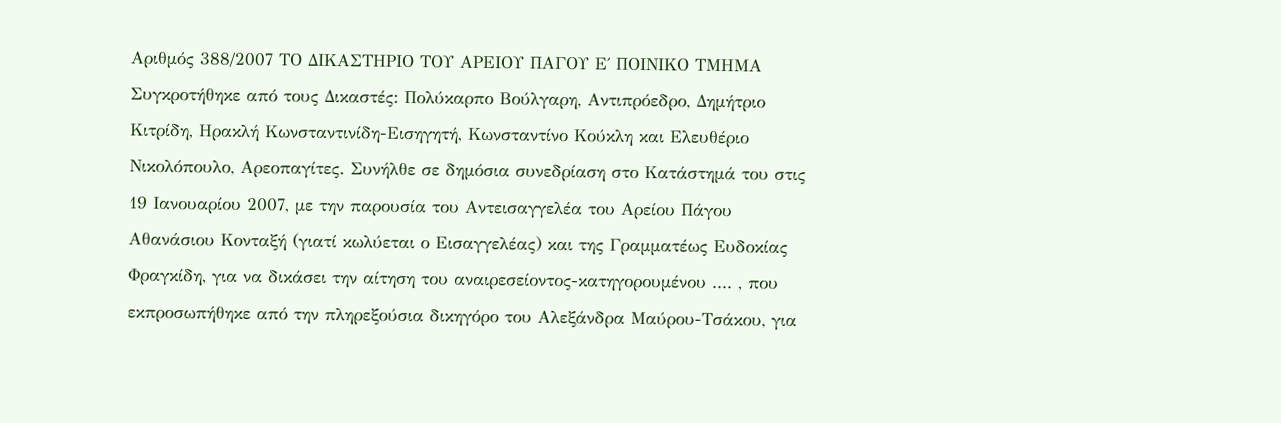Αριθμός 388/2007 ΤΟ ΔΙΚΑΣΤΗΡΙΟ ΤΟΥ ΑΡΕΙΟΥ ΠΑΓΟΥ Ε΄ ΠΟΙΝΙΚΟ ΤΜΗΜΑ Συγκροτήθηκε από τους Δικαστές: Πολύκαρπο Βούλγαρη, Αντιπρόεδρο, Δημήτριο Κιτρίδη, Ηρακλή Κωνσταντινίδη-Εισηγητή, Κωνσταντίνο Κούκλη και Ελευθέριο Νικολόπουλο, Αρεοπαγίτες. Συνήλθε σε δημόσια συνεδρίαση στο Κατάστημά του στις 19 Ιανουαρίου 2007, με την παρουσία του Αντεισαγγελέα του Αρείου Πάγου Αθανάσιου Κονταξή (γιατί κωλύεται ο Εισαγγελέας) και της Γραμματέως Ευδοκίας Φραγκίδη, για να δικάσει την αίτηση του αναιρεσείοντος-κατηγορουμένου .... , που εκπροσωπήθηκε από την πληρεξούσια δικηγόρο του Αλεξάνδρα Μαύρου-Τσάκου, για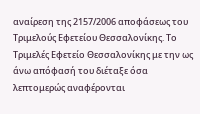αναίρεση της 2157/2006 αποφάσεως του Τριμελούς Εφετείου Θεσσαλονίκης. Το Τριμελές Εφετείο Θεσσαλονίκης με την ως άνω απόφασή του διέταξε όσα λεπτομερώς αναφέρονται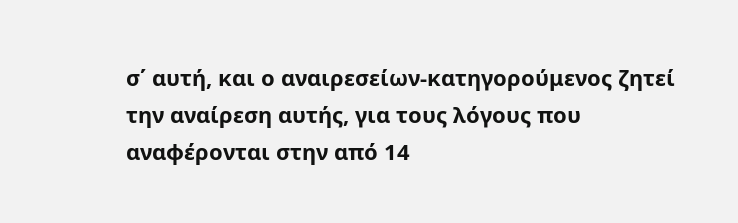σ΄ αυτή, και ο αναιρεσείων-κατηγορούμενος ζητεί την αναίρεση αυτής, για τους λόγους που αναφέρονται στην από 14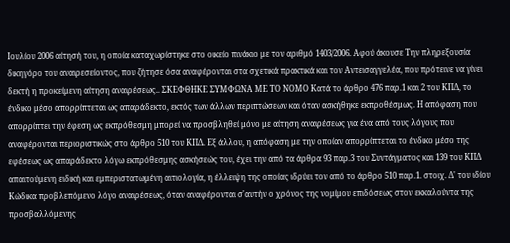Ιουλίου 2006 αίτησή του, η οποία καταχωρίστηκε στο οικείο πινάκιο με τον αριθμό 1403/2006. Αφού άκουσε Την πληρεξουσία δικηγόρο του αναιρεσείοντος, που ζήτησε όσα αναφέρονται στα σχετικά πρακτικά και τον Αντεισαγγελέα, που πρότεινε να γίνει δεκτή η προκείμενη αίτηση αναιρέσεως.. ΣΚΕΦΘΗΚΕ ΣΥΜΦΩΝΑ ΜΕ ΤΟ ΝΟΜΟ Κατά το άρθρο 476 παρ.1 και 2 του ΚΠΔ, το ένδικο μέσο απορρίπτεται ως απαράδεκτο, εκτός των άλλων περιπτώσεων και όταν ασκήθηκε εκπροθέσμως. Η απόφαση που απορρίπτει την έφεση ως εκπρόθεσμη μπορεί να προσβληθεί μόνο με αίτηση αναιρέσεως για ένα από τους λόγους που αναφέρονται περιοριστικώς στο άρθρο 510 του ΚΠΔ. Εξ άλλου, η απόφαση με την οποίαν απορρίπτεται το ένδικο μέσο της εφέσεως ως απαράδεκτο λόγω εκπρόθεσμης ασκήσεώς του, έχει την από τα άρθρα 93 παρ.3 του Συντάγματος και 139 του ΚΠΔ απαιτούμενη ειδική και εμπεριστατωμένη αιτιολογία, η έλλειψη της οποίας ιδρύει τον από το άρθρο 510 παρ.1. στοιχ. Δ' του ιδίου Κώδικα προβλεπόμενο λόγο αναιρέσεως, όταν αναφέρονται σ'αυτήν ο χρόνος της νομίμου επιδόσεως στον εκκαλούντα της προσβαλλόμενης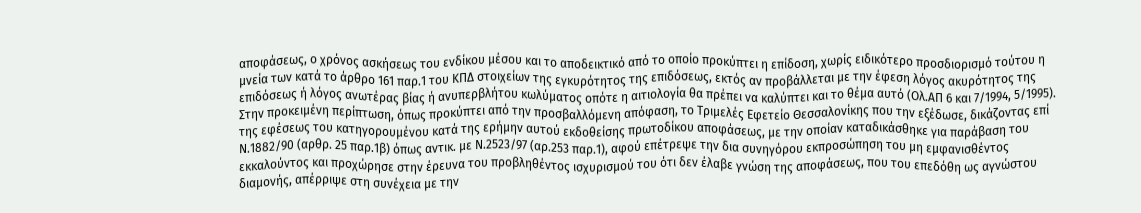αποφάσεως, ο χρόνος ασκήσεως του ενδίκου μέσου και το αποδεικτικό από το οποίο προκύπτει η επίδοση, χωρίς ειδικότερο προσδιορισμό τούτου η μνεία των κατά το άρθρο 161 παρ.1 του ΚΠΔ στοιχείων της εγκυρότητος της επιδόσεως, εκτός αν προβάλλεται με την έφεση λόγος ακυρότητος της επιδόσεως ή λόγος ανωτέρας βίας ή ανυπερβλήτου κωλύματος οπότε η αιτιολογία θα πρέπει να καλύπτει και το θέμα αυτό (Ολ.ΑΠ 6 και 7/1994, 5/1995). Στην προκειμένη περίπτωση, όπως προκύπτει από την προσβαλλόμενη απόφαση, το Τριμελές Εφετείο Θεσσαλονίκης που την εξέδωσε, δικάζοντας επί της εφέσεως του κατηγορουμένου κατά της ερήμην αυτού εκδοθείσης πρωτοδίκου αποφάσεως, με την οποίαν καταδικάσθηκε για παράβαση του Ν.1882/90 (αρθρ. 25 παρ.1β) όπως αντικ. με Ν.2523/97 (αρ.253 παρ.1), αφού επέτρεψε την δια συνηγόρου εκπροσώπηση του μη εμφανισθέντος εκκαλούντος και προχώρησε στην έρευνα του προβληθέντος ισχυρισμού του ότι δεν έλαβε γνώση της αποφάσεως, που του επεδόθη ως αγνώστου διαμονής, απέρριψε στη συνέχεια με την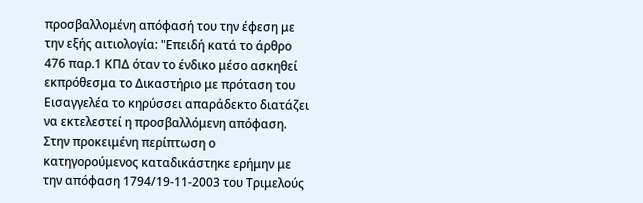προσβαλλομένη απόφασή του την έφεση με την εξής αιτιολογία: "Επειδή κατά το άρθρο 476 παρ.1 ΚΠΔ όταν το ένδικο μέσο ασκηθεί εκπρόθεσμα το Δικαστήριο με πρόταση του Εισαγγελέα το κηρύσσει απαράδεκτο διατάζει να εκτελεστεί η προσβαλλόμενη απόφαση. Στην προκειμένη περίπτωση ο κατηγορούμενος καταδικάστηκε ερήμην με την απόφαση 1794/19-11-2003 του Τριμελούς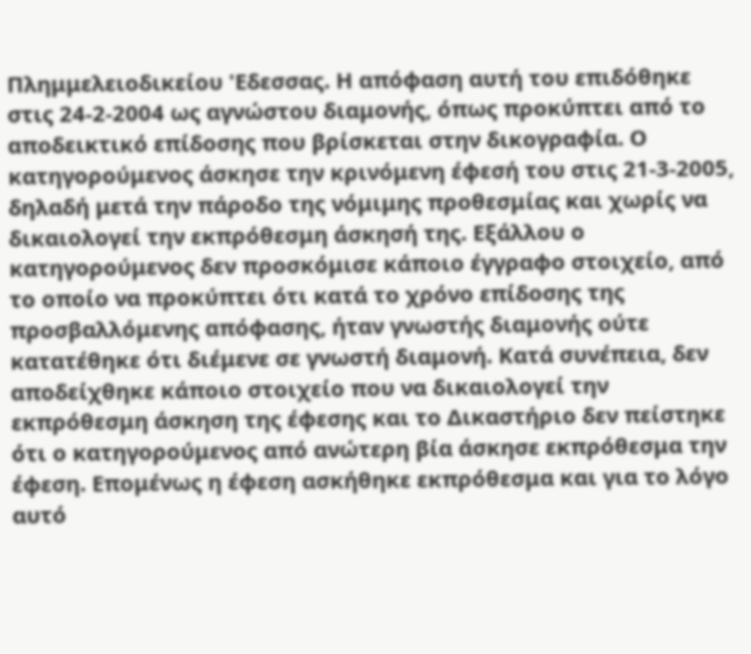Πλημμελειοδικείου 'Εδεσσας. Η απόφαση αυτή του επιδόθηκε στις 24-2-2004 ως αγνώστου διαμονής, όπως προκύπτει από το αποδεικτικό επίδοσης που βρίσκεται στην δικογραφία. Ο κατηγορούμενος άσκησε την κρινόμενη έφεσή του στις 21-3-2005, δηλαδή μετά την πάροδο της νόμιμης προθεσμίας και χωρίς να δικαιολογεί την εκπρόθεσμη άσκησή της. Εξάλλου ο κατηγορούμενος δεν προσκόμισε κάποιο έγγραφο στοιχείο, από το οποίο να προκύπτει ότι κατά το χρόνο επίδοσης της προσβαλλόμενης απόφασης, ήταν γνωστής διαμονής ούτε κατατέθηκε ότι διέμενε σε γνωστή διαμονή. Κατά συνέπεια, δεν αποδείχθηκε κάποιο στοιχείο που να δικαιολογεί την εκπρόθεσμη άσκηση της έφεσης και το Δικαστήριο δεν πείστηκε ότι ο κατηγορούμενος από ανώτερη βία άσκησε εκπρόθεσμα την έφεση. Επομένως η έφεση ασκήθηκε εκπρόθεσμα και για το λόγο αυτό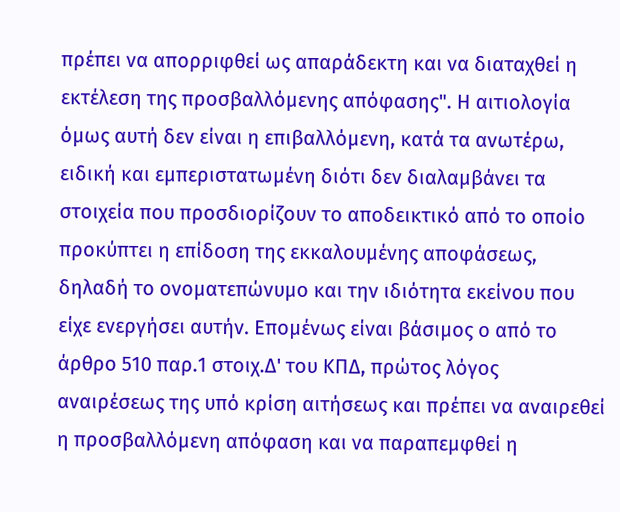πρέπει να απορριφθεί ως απαράδεκτη και να διαταχθεί η εκτέλεση της προσβαλλόμενης απόφασης". Η αιτιολογία όμως αυτή δεν είναι η επιβαλλόμενη, κατά τα ανωτέρω, ειδική και εμπεριστατωμένη διότι δεν διαλαμβάνει τα στοιχεία που προσδιορίζουν το αποδεικτικό από το οποίο προκύπτει η επίδοση της εκκαλουμένης αποφάσεως, δηλαδή το ονοματεπώνυμο και την ιδιότητα εκείνου που είχε ενεργήσει αυτήν. Επομένως είναι βάσιμος ο από το άρθρο 510 παρ.1 στοιχ.Δ' του ΚΠΔ, πρώτος λόγος αναιρέσεως της υπό κρίση αιτήσεως και πρέπει να αναιρεθεί η προσβαλλόμενη απόφαση και να παραπεμφθεί η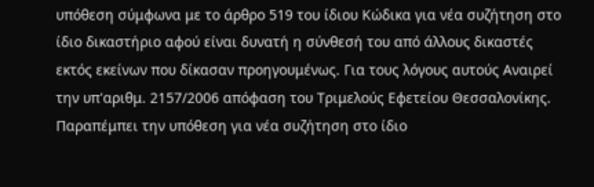υπόθεση σύμφωνα με το άρθρο 519 του ίδιου Κώδικα για νέα συζήτηση στο ίδιο δικαστήριο αφού είναι δυνατή η σύνθεσή του από άλλους δικαστές εκτός εκείνων που δίκασαν προηγουμένως. Για τους λόγους αυτούς Αναιρεί την υπ'αριθμ. 2157/2006 απόφαση του Τριμελούς Εφετείου Θεσσαλονίκης. Παραπέμπει την υπόθεση για νέα συζήτηση στο ίδιο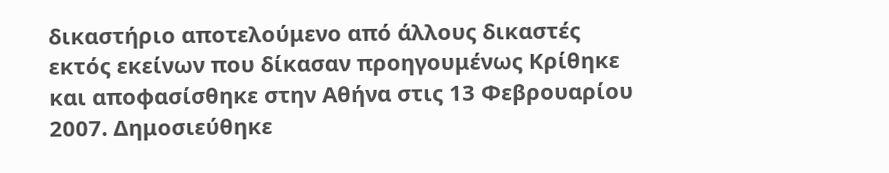δικαστήριο αποτελούμενο από άλλους δικαστές εκτός εκείνων που δίκασαν προηγουμένως Κρίθηκε και αποφασίσθηκε στην Αθήνα στις 13 Φεβρουαρίου 2007. Δημοσιεύθηκε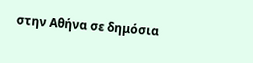στην Αθήνα σε δημόσια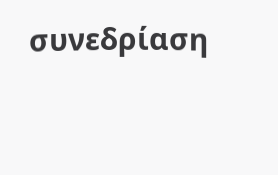συνεδρίαση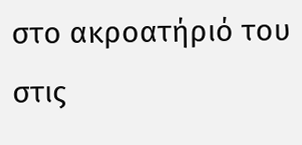στο ακροατήριό του στις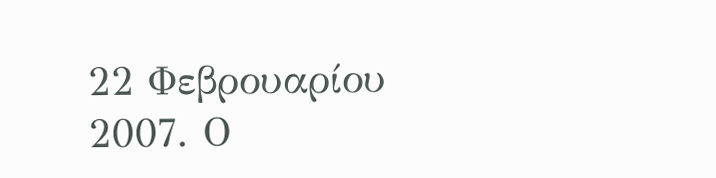22 Φεβρουαρίου 2007. Ο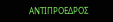ΑΝΤΙΠΡΟΕΔΡΟΣ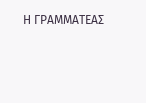Η ΓΡΑΜΜΑΤΕΑΣ